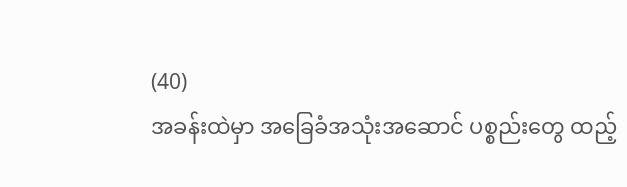(40)
အခန်းထဲမှာ အခြေခံအသုံးအဆောင် ပစ္စည်းတွေ ထည့်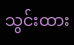သွင်းထား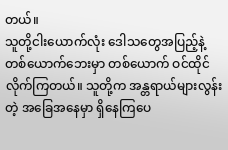တယ်။
သူတို့ငါးယောက်လုံး ဒေါသတွေအပြည့်နဲ့ တစ်ယောက်ဘေးမှာ တစ်ယောက် ဝင်ထိုင်လိုက်ကြတယ်။ သူတို့က အန္တရာယ်များလွန်းတဲ့ အခြေအနေမှာ ရှိနေကြပေ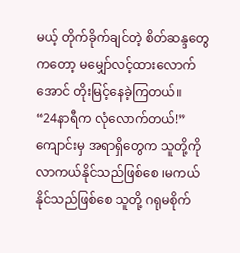မယ့် တိုက်ခိုက်ချင်တဲ့ စိတ်ဆန္ဒတွေကတော့ မမျှော်လင့်ထားလောက်အောင် တိုးမြင့်နေခဲ့ကြတယ်။
“24နာရီက လုံလောက်တယ်!”
ကျောင်းမှ အရာရှိတွေက သူတို့ကို လာကယ်နိုင်သည်ဖြစ်စေ ၊မကယ်နိုင်သည်ဖြစ်စေ သူတို့ ဂရုမစိုက်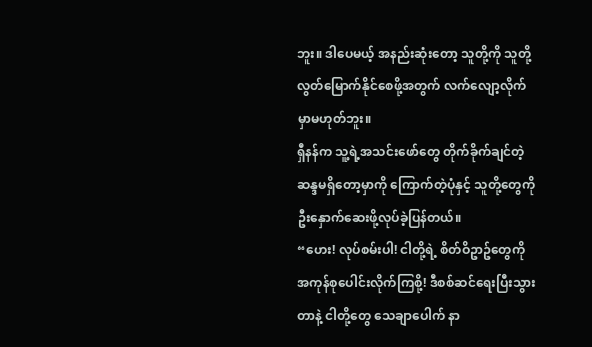ဘူး။ ဒါပေမယ့် အနည်းဆုံးတော့ သူတို့ကို သူတို့ လွတ်မြောက်နိုင်စေဖို့အတွက် လက်လျော့လိုက်မှာမဟုတ်ဘူး။
ရှီနန်က သူ့ရဲ့အသင်းဖော်တွေ တိုက်ခိုက်ချင်တဲ့ ဆန္ဒမရှိတော့မှာကို ကြောက်တဲ့ပုံနှင့် သူတို့တွေကို ဦးနှောက်ဆေးဖို့လုပ်ခဲ့ပြန်တယ်။
“ဟေး! လုပ်စမ်းပါ! ငါတို့ရဲ့ စိတ်ဝိဥာဥ်တွေကို အကုန်စုပေါင်းလိုက်ကြစို့! ဒီစစ်ဆင်ရေးပြီးသွားတာနဲ့ ငါတို့တွေ သေချာပေါက် နာ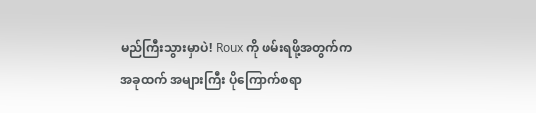မည်ကြီးသွားမှာပဲ! Roux ကို ဖမ်းရဖို့အတွက်က အခုထက် အများကြီး ပိုကြောက်စရာ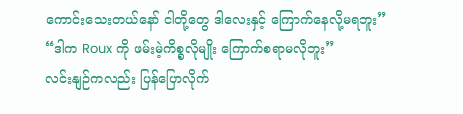ကောင်းသေးတယ်နော် ငါတို့တွေ ဒါလေးနှင့် ကြောက်နေလို့မရဘူး”
“ဒါက Roux ကို ဖမ်းမဲ့ကိစ္စလိုမျိုး ကြောက်စရာမလိုဘူး”
လင်းနျဉ်ကလည်း ပြန်ပြောလိုက်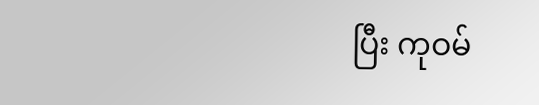ပြီး ကုဝမ်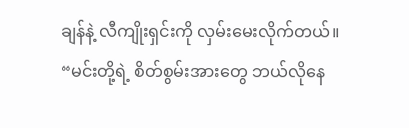ချန်နဲ့ လီကျိုးရှင်းကို လှမ်းမေးလိုက်တယ်။
“မင်းတို့ရဲ့ စိတ်စွမ်းအားတွေ ဘယ်လိုနေ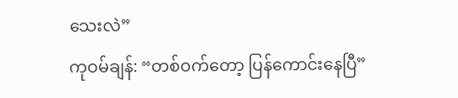သေးလဲ”
ကုဝမ်ချန်: “တစ်ဝက်တော့ ပြန်ကောင်းနေပြီ”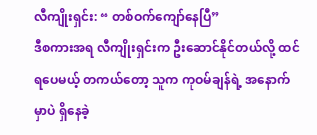လီကျိုးရှင်း: “ တစ်ဝက်ကျော်နေပြီ”
ဒီစကားအရ လီကျိုးရှင်းက ဦးဆောင်နိုင်တယ်လို့ ထင်ရပေမယ့် တကယ်တော့ သူက ကုဝမ်ချန်ရဲ့ အနောက်မှာပဲ ရှိနေခဲ့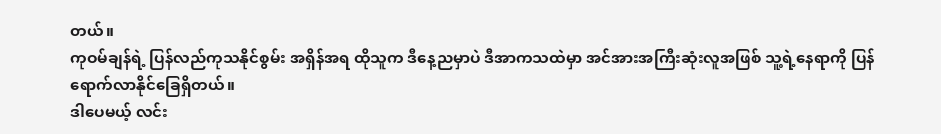တယ်။
ကုဝမ်ချန်ရဲ့ ပြန်လည်ကုသနိုင်စွမ်း အရှိန်အရ ထိုသူက ဒီနေ့ညမှာပဲ ဒီအာကသထဲမှာ အင်အားအကြီးဆုံးလူအဖြစ် သူ့ရဲ့နေရာကို ပြန်ရောက်လာနိုင်ခြေရှိတယ်။
ဒါပေမယ့် လင်း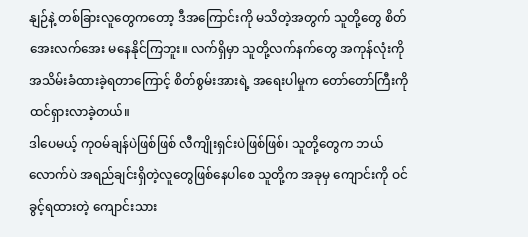နျဉ်နဲ့ တစ်ခြားလူတွေကတော့ ဒီအကြောင်းကို မသိတဲ့အတွက် သူတို့တွေ စိတ်အေးလက်အေး မနေနိုင်ကြဘူး။ လက်ရှိမှာ သူတို့လက်နက်တွေ အကုန်လုံးကို အသိမ်းခံထားခဲ့ရတာကြောင့် စိတ်စွမ်းအားရဲ့ အရေးပါမှုက တော်တော်ကြီးကို ထင်ရှားလာခဲ့တယ်။
ဒါပေမယ့် ကုဝမ်ချန်ပဲဖြစ်ဖြစ် လီကျိုးရှင်းပဲဖြစ်ဖြစ်၊ သူတို့တွေက ဘယ်လောက်ပဲ အရည်ချင်းရှိတဲ့လူတွေဖြစ်နေပါစေ သူတို့က အခုမှ ကျောင်းကို ဝင်ခွင့်ရထားတဲ့ ကျောင်းသား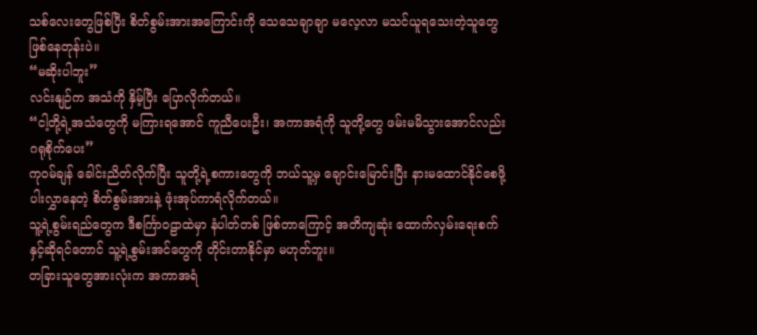သစ်လေးတွေဖြစ်ပြီး စိတ်စွမ်းအားအကြောင်းကို သေသေချာချာ မလေ့လာ မသင်ယူရသေးတဲ့သူတွေဖြစ်နေတုန်းပဲ။
“မဆိုးပါဘူး”
လင်းနျဉ်က အသံကို နှိမ့်ပြီး ပြောလိုက်တယ်။
“ငါ့တို့ရဲ့အသံတွေကို မကြားရအောင် ကူညီပေးဦး၊ အကာအရံကို သူတို့တွေ ဖမ်းမမိသွားအောင်လည်း ဂရုစိုက်ပေး”
ကုဝမ်ချန် ခေါင်းညိတ်လိုက်ပြီး သူတို့ရဲ့စကားတွေကို ဘယ်သူ့မှ ချောင်းမြောင်းပြီး နားမထောင်နိုင်စေဖို့ ပါးလွှာနေတဲ့ စိတ်စွမ်းအားနဲ့ ဖုံးအုပ်ကာရံလိုက်တယ်။
သူ့ရဲ့စွမ်းရည်တွေက ဒီစင်္ကြာဝဠာထဲမှာ နံပါတ်တစ် ဖြစ်တာကြောင့် အတိကျဆုံး ထောက်လှမ်းရေးစက်နှင့်ဆိုရင်တောင် သူ့ရဲ့စွမ်းအင်တွေကို တိုင်းတာနိုင်မှာ မဟုတ်ဘူး။
တခြားသူတွေအားလုံးက အကာအရံ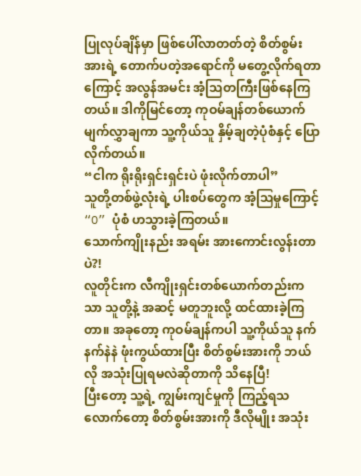ပြုလုပ်ချိန်မှာ ဖြစ်ပေါ်လာတတ်တဲ့ စိတ်စွမ်းအားရဲ့ တောက်ပတဲ့အရောင်ကို မတွေ့လိုက်ရတာကြောင့် အလွန်အမင်း အံ့သြတကြီးဖြစ်နေကြတယ်။ ဒါကိုမြင်တော့ ကုဝမ်ချန်တစ်ယောက် မျက်လွှာချကာ သူ့ကိုယ်သူ နှိမ့်ချတဲ့ပုံစံနှင့် ပြောလိုက်တယ်။
“ငါက ရိုးရိုးရှင်းရှင်းပဲ ဖုံးလိုက်တာပါ”
သူတို့တစ်ဖွဲ့လုံးရဲ့ ပါးစပ်တွေက အံ့ဩမှုကြောင့် “O” ပုံစံ ဟသွားခဲ့ကြတယ်။
သောက်ကျိုးနည်း အရမ်း အားကောင်းလွန်းတာပဲ?!
လူတိုင်းက လီကျိုးရှင်းတစ်ယောက်တည်းကသာ သူတို့နဲ့ အဆင့် မတူဘူးလို့ ထင်ထားခဲ့ကြတာ။ အခုတော့ ကုဝမ်ချန်ကပါ သူ့ကိုယ်သူ နက်နက်နဲနဲ ဖုံးကွယ်ထားပြီး စိတ်စွမ်းအားကို ဘယ်လို အသုံးပြုရမလဲဆိုတာကို သိနေပြီ!
ပြီးတော့ သူ့ရဲ့ ကျွမ်းကျင်မှုကို ကြည့်ရသလောက်တော့ စိတ်စွမ်းအားကို ဒီလိုမျိုး အသုံး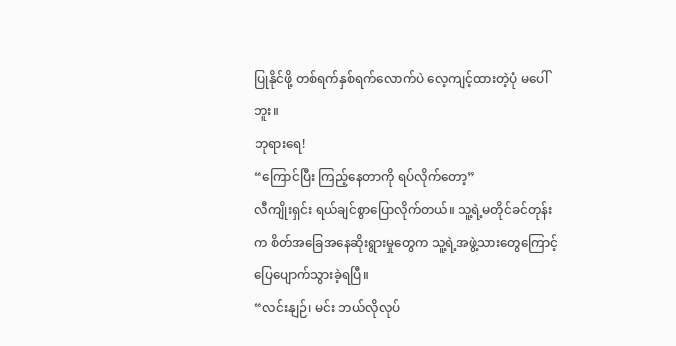ပြုနိုင်ဖို့ တစ်ရက်နှစ်ရက်လောက်ပဲ လေ့ကျင့်ထားတဲ့ပုံ မပေါ်ဘူး။
ဘုရားရေ!
“ကြောင်ပြီး ကြည့်နေတာကို ရပ်လိုက်တော့”
လီကျိုးရှင်း ရယ်ချင်စွာပြောလိုက်တယ်။ သူ့ရဲ့မတိုင်ခင်တုန်းက စိတ်အခြေအနေဆိုးရွားမှုတွေက သူ့ရဲ့အဖွဲ့သားတွေကြောင့် ပြေပျောက်သွားခဲ့ရပြီ။
“လင်းနျဉ်၊ မင်း ဘယ်လိုလုပ်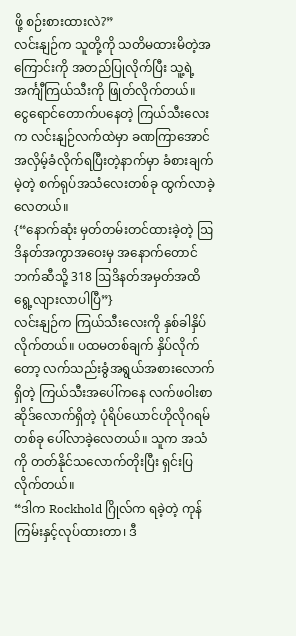ဖို့ စဉ်းစားထားလဲ?”
လင်းနျဉ်က သူတို့ကို သတိမထားမိတဲ့အကြောင်းကို အတည်ပြုလိုက်ပြီး သူ့ရဲ့ အင်္ကျီကြယ်သီးကို ဖြုတ်လိုက်တယ်။
ငွေရောင်တောက်ပနေတဲ့ ကြယ်သီးလေးက လင်းနျဉ်လက်ထဲမှာ ခဏကြာအောင် အလှိမ့်ခံလိုက်ရပြီးတဲ့နာက်မှာ ခံစားချက်မဲ့တဲ့ စက်ရုပ်အသံလေးတစ်ခု ထွက်လာခဲ့လေတယ်။
{“နောက်ဆုံး မှတ်တမ်းတင်ထားခဲ့တဲ့ ဩဒိနတ်အကွာအဝေးမှ အနောက်တောင်ဘက်ဆီသို့ 318 ဩဒိနတ်အမှတ်အထိ ရွေ့လျားလာပါပြီ”}
လင်းနျဉ်က ကြယ်သီးလေးကို နှစ်ခါနှိပ်လိုက်တယ်။ ပထမတစ်ချက် နှိပ်လိုက်တော့ လက်သည်းခွံအရွယ်အစားလောက်ရှိတဲ့ ကြယ်သီးအပေါ်ကနေ လက်ဖဝါးစာဆိုဒ်လောက်ရှိတဲ့ ပုံရိပ်ယောင်ဟိုလိုဂရမ်တစ်ခု ပေါ်လာခဲ့လေတယ်။ သူက အသံကို တတ်နိုင်သလောက်တိုးပြီး ရှင်းပြလိုက်တယ်။
“ဒါက Rockhold ဂြိုလ်က ရခဲ့တဲ့ ကုန်ကြမ်းနှင့်လုပ်ထားတာ၊ ဒီ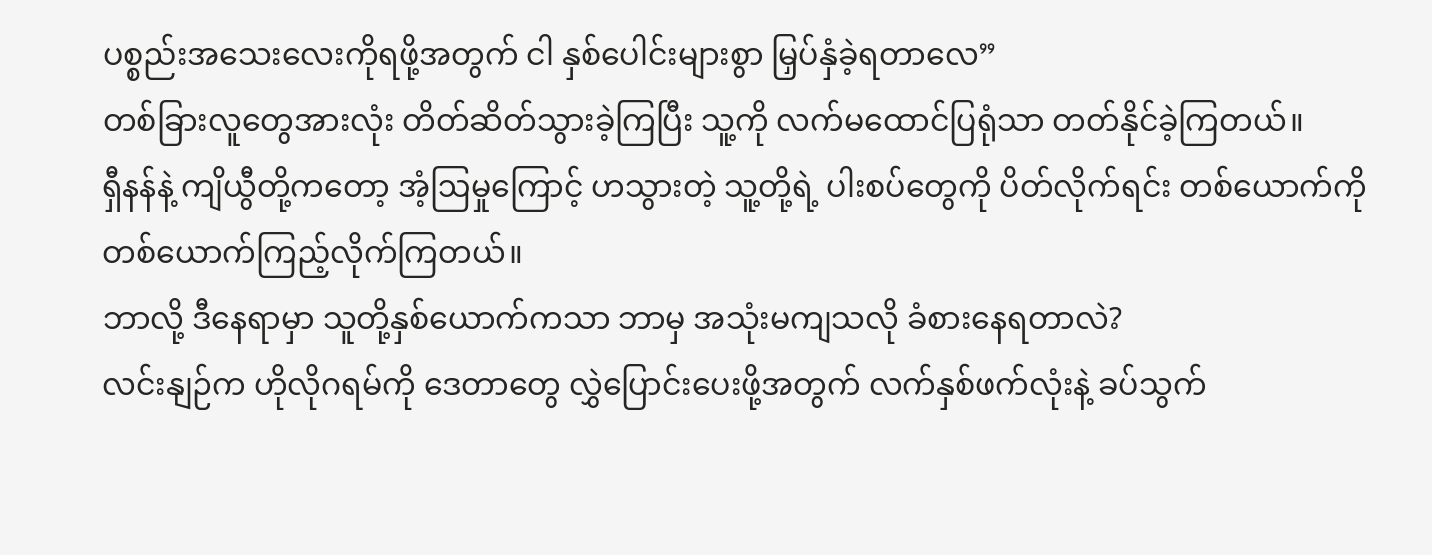ပစ္စည်းအသေးလေးကိုရဖို့အတွက် ငါ နှစ်ပေါင်းများစွာ မြှပ်နှံခဲ့ရတာလေ”
တစ်ခြားလူတွေအားလုံး တိတ်ဆိတ်သွားခဲ့ကြပြီး သူ့ကို လက်မထောင်ပြရုံသာ တတ်နိုင်ခဲ့ကြတယ်။
ရှီနန်နဲ့ ကျိယွီတို့ကတော့ အံ့ဩမှုကြောင့် ဟသွားတဲ့ သူ့တို့ရဲ့ ပါးစပ်တွေကို ပိတ်လိုက်ရင်း တစ်ယောက်ကို တစ်ယောက်ကြည့်လိုက်ကြတယ်။
ဘာလို့ ဒီနေရာမှာ သူတို့နှစ်ယောက်ကသာ ဘာမှ အသုံးမကျသလို ခံစားနေရတာလဲ?
လင်းနျဉ်က ဟိုလိုဂရမ်ကို ဒေတာတွေ လွှဲပြောင်းပေးဖို့အတွက် လက်နှစ်ဖက်လုံးနဲ့ ခပ်သွက်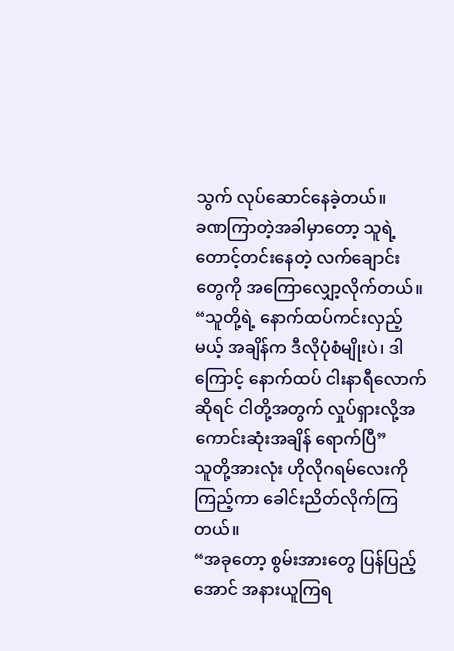သွက် လုပ်ဆောင်နေခဲ့တယ်။
ခဏကြာတဲ့အခါမှာတော့ သူရဲ့ တောင့်တင်းနေတဲ့ လက်ချောင်းတွေကို အကြောလျှော့လိုက်တယ်။
“သူတို့ရဲ့ နောက်ထပ်ကင်းလှည့်မယ့် အချိန်က ဒီလိုပုံစံမျိုးပဲ၊ ဒါကြောင့် နောက်ထပ် ငါးနာရီလောက်ဆိုရင် ငါတို့အတွက် လှုပ်ရှားလို့အကောင်းဆုံးအချိန် ရောက်ပြီ”
သူတို့အားလုံး ဟိုလိုဂရမ်လေးကို ကြည့်ကာ ခေါင်းညိတ်လိုက်ကြတယ်။
“အခုတော့ စွမ်းအားတွေ ပြန်ပြည့်အောင် အနားယူကြရ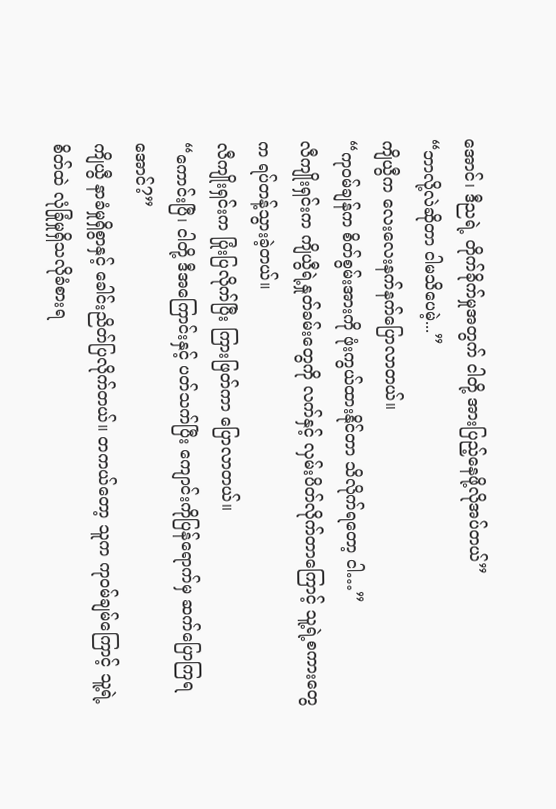အောင်၊ ဒီညရဲ့ တိုက်ခိုက်မှုအတွက် ငါတို့ အားပြည့်နေဖို့လိုအပ်တယ်”
“ဘာလို့လဲဆိုတာ ငါမသိပေမဲ့...”
ကျိယွီက လေးလေးနက်နက်ပြောလာတယ်။
“ကုဝမ်ချန်က စိတ်စွမ်းအားကို ဖုံးကွယ်ထားနိုင်တာ သိလိုက်ရတော့ ငါ…”
လီကျိုးရှင်းက ကျိယွီရဲ့နှုတ်ခမ်းတွေကို လက်နှင့် လှမ်းပိတ်လိုက်တာကြောင့် သူ့ရဲ့စကားတွေက ရပ်တန့်သွားခဲ့တယ်။
လီကျိုးရှင်းက ပြုံးပြလိုက်ပြီး ကြားဖြတ်ကာ ပြောလာတယ်။
“ကောင်းပြီ၊ ငါတို့ ဒီအကြောင်းနှင့် ပတ်သက်ပြီး ကျောင်းကိုပြန်ရောက်မှ ဆက်ပြောကြရအောင်?”
ကျိယွီ နာခံမှုရှိစွာနှင့် ခေါင်းညိတ်ပြလိုက်တယ်။ တကယ်တော့ သူက ကုဝမ်ချမ်ကြောင့် သူ့ရဲ့ စိတ်ထဲ လုံခြုံမှုရှိသလိုခံစားရ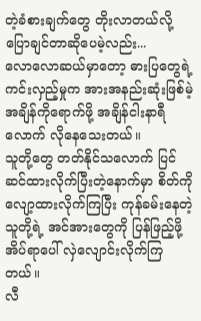တဲ့ခံစားချက်တွေ တိုးလာတယ်လို့ ပြောချင်တာဆိုပေမဲ့လည်း...
လောလောဆယ်မှာတော့ ဓားပြတွေရဲ့ ကင်းလှည့်မှုက အားအနည်းဆုံးဖြစ်မဲ့အချိန်ကိုရောက်ဖို့ အချိန်ငါးနာရီလောက် လိုနေသေးတယ်။
သူတို့တွေ တတ်နိုင်သလောက် ပြင်ဆင်ထားလိုက်ပြီးတဲ့နောက်မှာ စိတ်ကိုလျော့ထားလိုက်ကြပြီး ကုန်ခမ်းနေတဲ့ သူတို့ရဲ့ အင်အားတွေကို ပြန်ဖြည့်ဖို့အိပ်ရာပေါ် လှဲလျောင်းလိုက်ကြတယ်။
လီ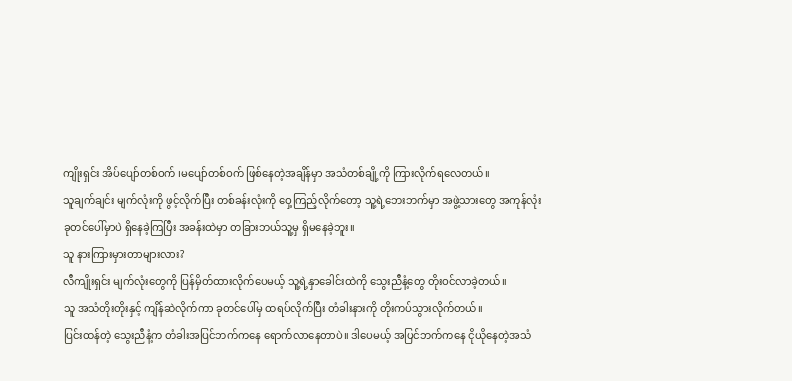ကျိုးရှင်း အိပ်ပျော်တစ်ဝက် ၊မပျော်တစ်ဝက် ဖြစ်နေတဲ့အချိန်မှာ အသံတစ်ချို့ကို ကြားလိုက်ရလေတယ်။
သူချက်ချင်း မျက်လုံးကို ဖွင့်လိုက်ပြီး တစ်ခန်းလုံးကို ဝှေ့ကြည့်လိုက်တော့ သူ့ရဲ့ဘေးဘက်မှာ အဖွဲ့သားတွေ အကုန်လုံး ခုတင်ပေါ်မှာပဲ ရှိနေခဲ့ကြပြီး အခန်းထဲမှာ တခြားဘယ်သူ့မှ ရှိမနေခဲ့ဘူး။
သူ နားကြားမှားတာများလား?
လီကျိုးရှင်း မျက်လုံးတွေကို ပြန်မှိတ်ထားလိုက်ပေမယ့် သူ့ရဲ့နှာခေါင်းထဲကို သွေးညီနံ့တွေ တိုးဝင်လာခဲ့တယ်။
သူ အသံတိုးတိုးနှင့် ကျိန်ဆဲလိုက်ကာ ခုတင်ပေါ်မှ ထရပ်လိုက်ပြီး တံခါးနားကို တိုးကပ်သွားလိုက်တယ်။
ပြင်းထန်တဲ့ သွေးညီနံ့က တံခါးအပြင်ဘက်ကနေ ရောက်လာနေတာပဲ။ ဒါပေမယ့် အပြင်ဘက်ကနေ ငိုယိုနေတဲ့အသံ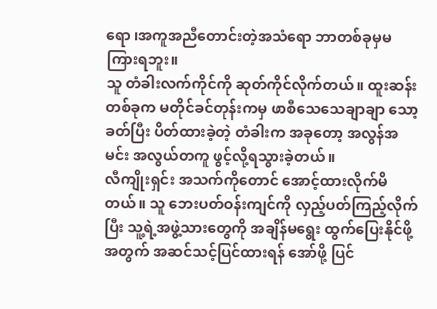ရော ၊အကူအညီတောင်းတဲ့အသံရော ဘာတစ်ခုမှမကြားရဘူး။
သူ တံခါးလက်ကိုင်ကို ဆုတ်ကိုင်လိုက်တယ်။ ထူးဆန်းတစ်ခုက မတိုင်ခင်တုန်းကမှ ဖာစီသေသေချာချာ သော့ခတ်ပြီး ပိတ်ထားခဲ့တဲ့ တံခါးက အခုတော့ အလွန်အမင်း အလွယ်တကူ ဖွင့်လို့ရသွားခဲ့တယ်။
လီကျိုးရှင်း အသက်ကိုတောင် အောင့်ထားလိုက်မိတယ်။ သူ ဘေးပတ်ဝန်းကျင်ကို လှည့်ပတ်ကြည့်လိုက်ပြီး သူ့ရဲ့အဖွဲ့သားတွေကို အချိန်မရွေး ထွက်ပြေးနိုင်ဖို့အတွက် အဆင်သင့်ပြင်ထားရန် အော်ဖို့ ပြင်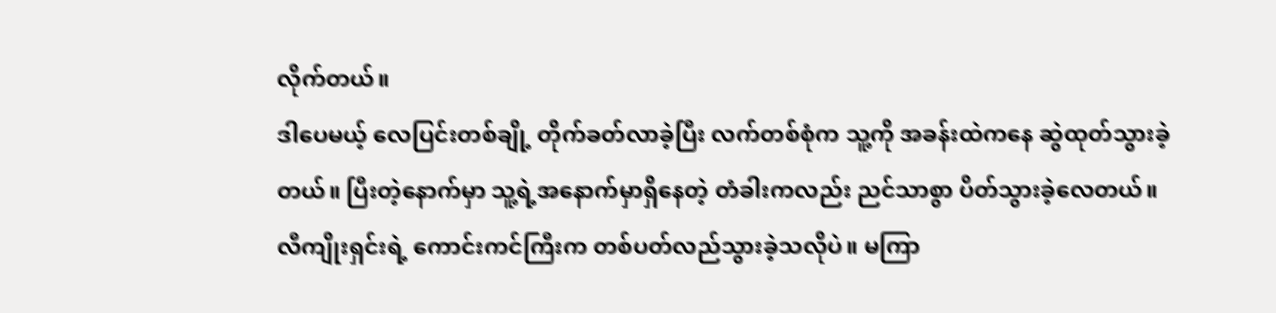လိုက်တယ်။
ဒါပေမယ့် လေပြင်းတစ်ချို့ တိုက်ခတ်လာခဲ့ပြီး လက်တစ်စုံက သူ့ကို အခန်းထဲကနေ ဆွဲထုတ်သွားခဲ့တယ်။ ပြီးတဲ့နောက်မှာ သူ့ရဲ့အနောက်မှာရှိနေတဲ့ တံခါးကလည်း ညင်သာစွာ ပိတ်သွားခဲ့လေတယ်။
လီကျိုးရှင်းရဲ့ ကောင်းကင်ကြီးက တစ်ပတ်လည်သွားခဲ့သလိုပဲ။ မကြာ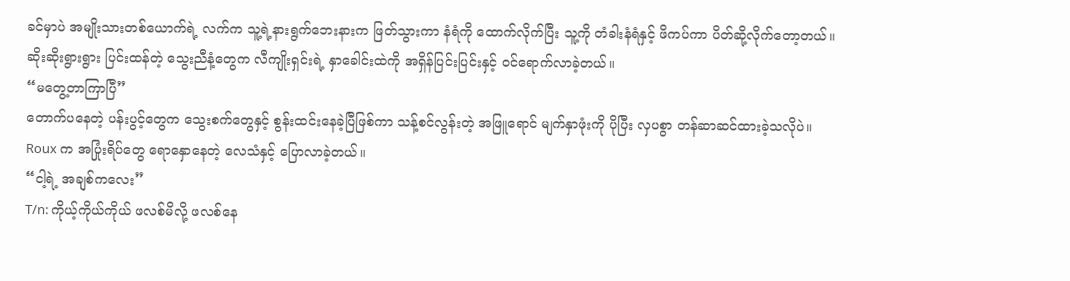ခင်မှာပဲ အမျိုးသားတစ်ယောက်ရဲ့ လက်က သူ့ရဲ့နားရွက်ဘေးနားက ဖြတ်သွားကာ နံရံကို ထောက်လိုက်ပြီး သူ့ကို တံခါးနံရံနှင့် ဖိကပ်ကာ ပိတ်ဆို့လိုက်တော့တယ်။
ဆိုးဆိုးရွားရွား ပြင်းထန်တဲ့ သွေးညီနံ့တွေက လီကျိုးရှင်းရဲ့ နှာခေါင်းထဲကို အရှိန်ပြင်းပြင်းနှင့် ဝင်ရောက်လာခဲ့တယ်။
“မတွေ့တာကြာပြီ”
တောက်ပနေတဲ့ ပန်းပွင့်တွေက သွေးစက်တွေနှင့် စွန်းထင်းနေခဲ့ပြီဖြစ်ကာ သန့်စင်လွန်းတဲ့ အဖြူရောင် မျက်နှာဖုံးကို ပိုပြီး လှပစွာ တန်ဆာဆင်ထားခဲ့သလိုပဲ။
Roux က အပြုံးရိပ်တွေ ရောနှောနေတဲ့ လေသံနှင့် ပြောလာခဲ့တယ်။
“ငါ့ရဲ့ အချစ်ကလေး”
T/n: ကိုယ့်ကိုယ်ကိုယ် ဖလစ်မိလို့ ဖလစ်နေ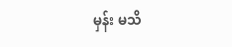မှန်း မသိ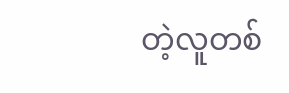တဲ့လူတစ်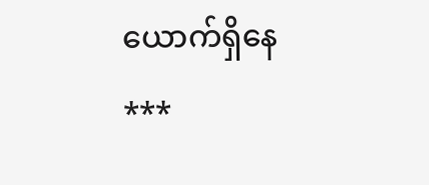ယောက်ရှိနေ
***